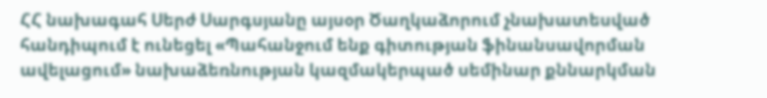ՀՀ նախագահ Սերժ Սարգսյանը այսօր Ծաղկաձորում չնախատեսված հանդիպում է ունեցել «Պահանջում ենք գիտության ֆինանսավորման ավելացում» նախաձեռնության կազմակերպած սեմինար քննարկման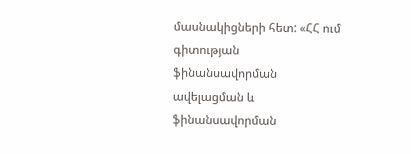մասնակիցների հետ: «ՀՀ ում գիտության ֆինանսավորման ավելացման և ֆինանսավորման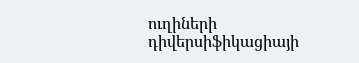ուղիների դիվերսիֆիկացիայի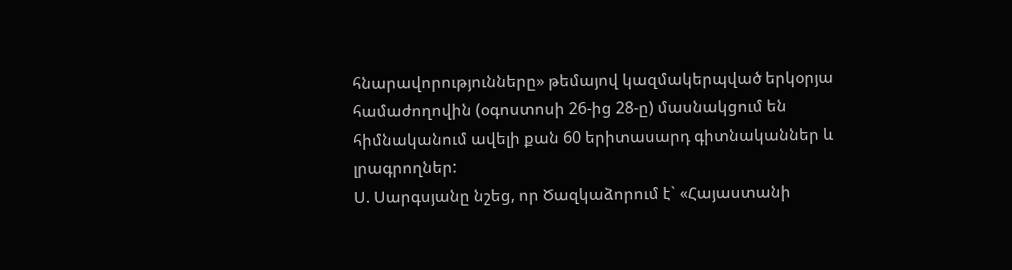հնարավորությունները» թեմայով կազմակերպված երկօրյա համաժողովին (օգոստոսի 26-ից 28-ը) մասնակցում են հիմնականում ավելի քան 60 երիտասարդ գիտնականներ և լրագրողներ:
Ս. Սարգսյանը նշեց, որ Ծազկաձորում է` «Հայաստանի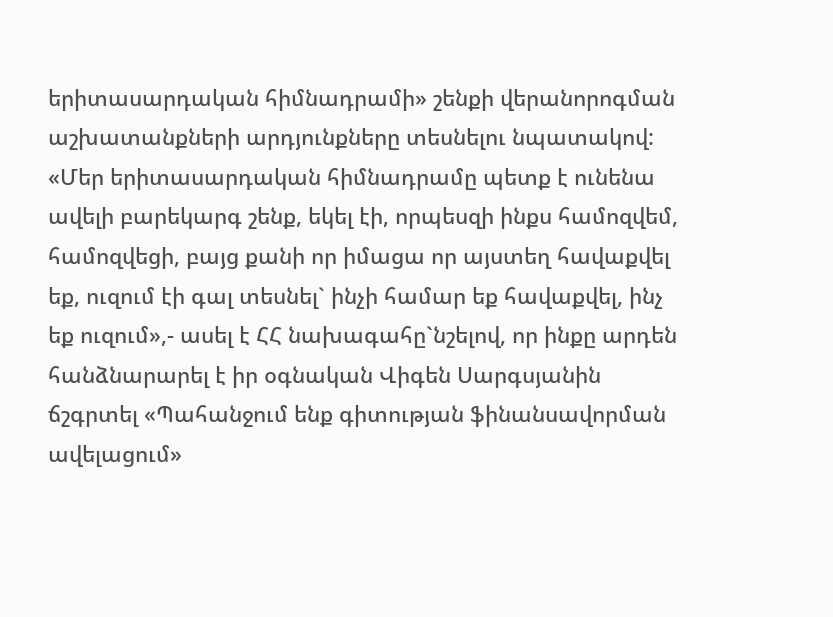երիտասարդական հիմնադրամի» շենքի վերանորոգման աշխատանքների արդյունքները տեսնելու նպատակով: «Մեր երիտասարդական հիմնադրամը պետք է ունենա ավելի բարեկարգ շենք, եկել էի, որպեսզի ինքս համոզվեմ, համոզվեցի, բայց քանի որ իմացա որ այստեղ հավաքվել եք, ուզում էի գալ տեսնել` ինչի համար եք հավաքվել, ինչ եք ուզում»,- ասել է ՀՀ նախագահը`նշելով, որ ինքը արդեն հանձնարարել է իր օգնական Վիգեն Սարգսյանին ճշգրտել «Պահանջում ենք գիտության ֆինանսավորման ավելացում»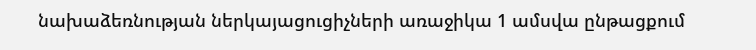նախաձեռնության ներկայացուցիչների առաջիկա 1 ամսվա ընթացքում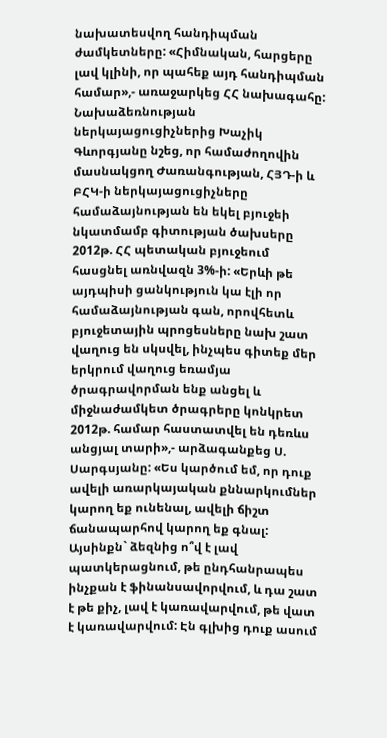նախատեսվող հանդիպման ժամկետները: «Հիմնական, հարցերը լավ կլինի, որ պահեք այդ հանդիպման համար»,- առաջարկեց ՀՀ նախագահը:
Նախաձեռնության ներկայացուցիչներից Խաչիկ Գևորգյանը նշեց, որ համաժողովին մասնակցող Ժառանգության, ՀՅԴ-ի և ԲՀԿ-ի ներկայացուցիչները համաձայնության են եկել բյուջեի նկատմամբ գիտության ծախսերը 2012թ. ՀՀ պետական բյուջեում հասցնել առնվազն 3%-ի: «Երևի թե այդպիսի ցանկություն կա էլի որ համաձայնության գան, որովհետև բյուջետային պրոցեսները նախ շատ վաղուց են սկսվել, ինչպես գիտեք մեր երկրում վաղուց եռամյա ծրագրավորման ենք անցել և միջնաժամկետ ծրագրերը կոնկրետ 2012թ. համար հաստատվել են դեռևս անցյալ տարի»,- արձագանքեց Ս. Սարգսյանը: «Ես կարծում եմ, որ դուք ավելի առարկայական քննարկումներ կարող եք ունենալ, ավելի ճիշտ ճանապարհով կարող եք գնալ:
Այսինքն` ձեզնից ո՞վ է լավ պատկերացնում, թե ընդհանրապես ինչքան է ֆինանսավորվում, և դա շատ է թե քիչ, լավ է կառավարվում, թե վատ է կառավարվում: Էն գլխից դուք ասում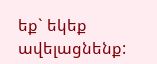եք` եկեք ավելացնենք: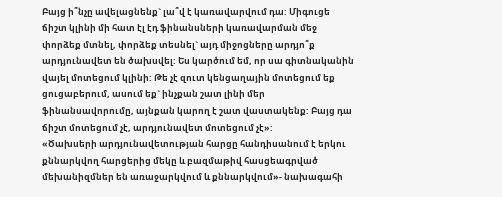Բայց ի՞նչը ավելացնենք` լա՞վ է կառավարվում դա: Միգուցե ճիշտ կլինի մի հատ էլ էդ ֆինանսների կառավարման մեջ փորձեք մտնել, փորձեք տեսնել` այդ միջոցները արդյո՞ք արդյունավետ են ծախսվել: Ես կարծում եմ, որ սա գիտնականին վայել մոտեցում կլինի: Թե չէ զուտ կենցաղային մոտեցում եք ցուցաբերում, ասում եք` ինչքան շատ լինի մեր ֆինանսավորումը, այնքան կարող է շատ վաստակենք: Բայց դա ճիշտ մոտեցում չէ, արդյունավետ մոտեցում չէ»:
«Ծախսերի արդյունավետության հարցը հանդիսանում է երկու քննարկվող հարցերից մեկը և բազմաթիվ հասցեագրված մեխանիզմներ են առաջարկվում և քննարկվում»- նախագահի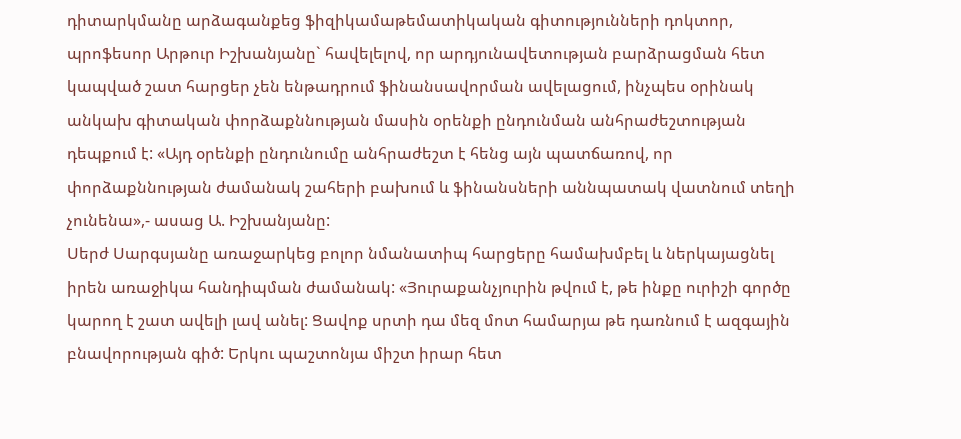դիտարկմանը արձագանքեց ֆիզիկամաթեմատիկական գիտությունների դոկտոր, պրոֆեսոր Արթուր Իշխանյանը` հավելելով, որ արդյունավետության բարձրացման հետ կապված շատ հարցեր չեն ենթադրում ֆինանսավորման ավելացում, ինչպես օրինակ անկախ գիտական փորձաքննության մասին օրենքի ընդունման անհրաժեշտության դեպքում է: «Այդ օրենքի ընդունումը անհրաժեշտ է հենց այն պատճառով, որ փորձաքննության ժամանակ շահերի բախում և ֆինանսների աննպատակ վատնում տեղի չունենա»,- ասաց Ա. Իշխանյանը:
Սերժ Սարգսյանը առաջարկեց բոլոր նմանատիպ հարցերը համախմբել և ներկայացնել իրեն առաջիկա հանդիպման ժամանակ: «Յուրաքանչյուրին թվում է, թե ինքը ուրիշի գործը կարող է շատ ավելի լավ անել: Ցավոք սրտի դա մեզ մոտ համարյա թե դառնում է ազգային բնավորության գիծ: Երկու պաշտոնյա միշտ իրար հետ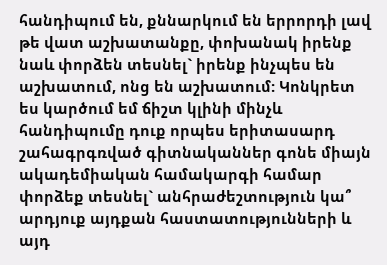հանդիպում են, քննարկում են երրորդի լավ թե վատ աշխատանքը, փոխանակ իրենք նաև փորձեն տեսնել` իրենք ինչպես են աշխատում, ոնց են աշխատում: Կոնկրետ ես կարծում եմ ճիշտ կլինի մինչև հանդիպումը դուք որպես երիտասարդ շահագրգռված գիտնականներ գոնե միայն ակադեմիական համակարգի համար փորձեք տեսնել` անհրաժեշտություն կա՞ արդյուք այդքան հաստատությունների և այդ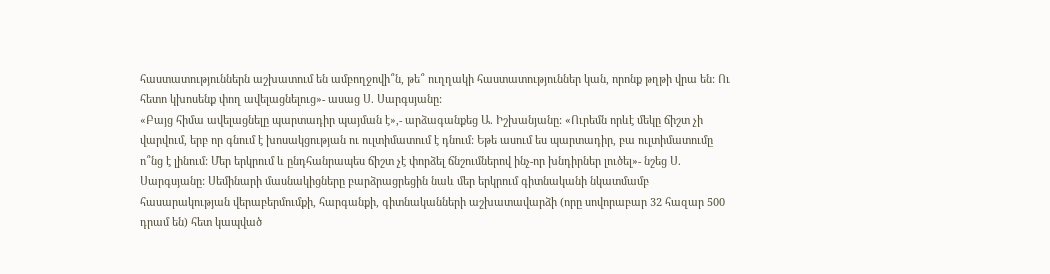հաստատություններն աշխատում են ամբողջովի՞ն, թե՞ ուղղակի հաստատություններ կան, որոնք թղթի վրա են: Ու հետո կխոսենք փող ավելացնելուց»- ասաց Ս. Սարգսյանը:
«Բայց հիմա ավելացնելը պարտադիր պայման է»,- արձագանքեց Ա. Իշխանյանը: «Ուրեմն որևէ մեկը ճիշտ չի վարվում, երբ որ գնում է խոսակցության ու ուլտիմատում է դնում: Եթե ասում ես պարտադիր, բա ուլտիմատումը ո՞նց է լինում: Մեր երկրում և ընդհանրապես ճիշտ չէ փորձել ճնշումներով ինչ-որ խնդիրներ լուծել»- նշեց Ս. Սարգսյանը: Սեմինարի մասնակիցները բարձրացրեցին նաև մեր երկրում գիտնականի նկատմամբ հասարակության վերաբերմումքի, հարգանքի, գիտնականների աշխատավարձի (որը սովորաբար 32 հազար 500 դրամ են) հետ կապված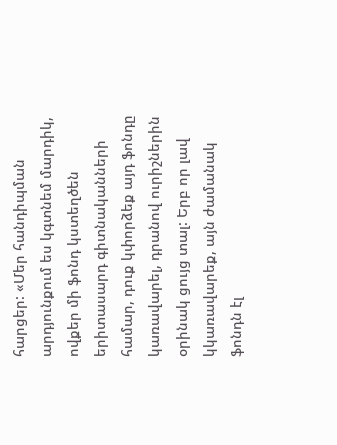հարցեր: «Մեր հանդիպման արդյունքում ես կգտնեմ մարդիկ, ովքեր մի ֆոնդ կստեղծեն երիտասարդ գիտնականների համար, դուք կփորձեք այդ ֆոնդը կառավարել, դրանով ուրիշներին օրինակ ցույց տալ: Երբ որ լավ կկառավարեք, այն ժամանակ ֆոնդն էլ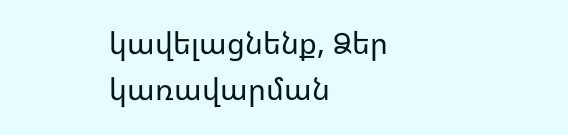կավելացնենք, Ձեր կառավարման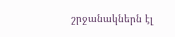շրջանակներն էլ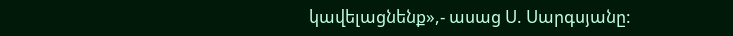կավելացնենք»,- ասաց Ս. Սարգսյանը: